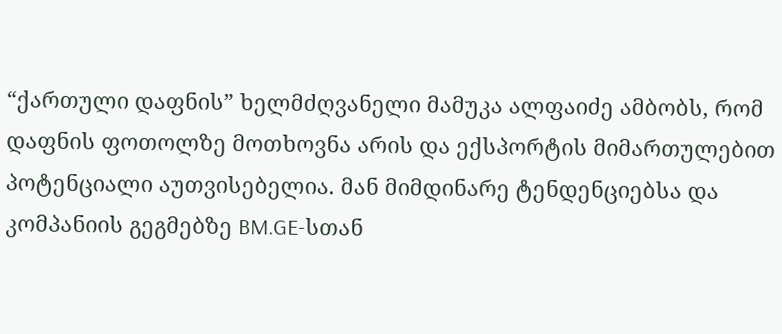“ქართული დაფნის” ხელმძღვანელი მამუკა ალფაიძე ამბობს, რომ დაფნის ფოთოლზე მოთხოვნა არის და ექსპორტის მიმართულებით პოტენციალი აუთვისებელია. მან მიმდინარე ტენდენციებსა და კომპანიის გეგმებზე BM.GE-სთან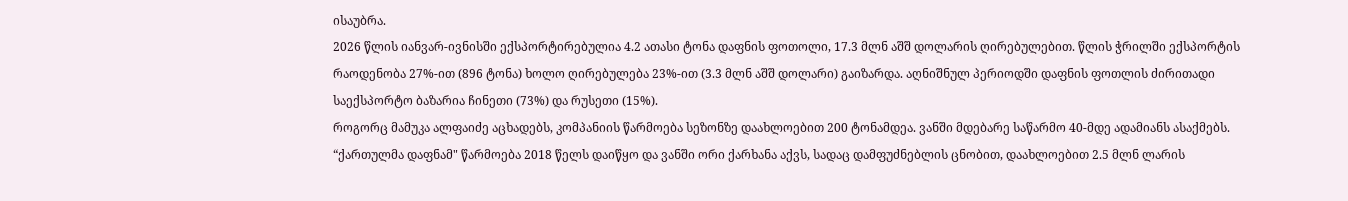ისაუბრა.
2026 წლის იანვარ-ივნისში ექსპორტირებულია 4.2 ათასი ტონა დაფნის ფოთოლი, 17.3 მლნ აშშ დოლარის ღირებულებით. წლის ჭრილში ექსპორტის რაოდენობა 27%-ით (896 ტონა) ხოლო ღირებულება 23%-ით (3.3 მლნ აშშ დოლარი) გაიზარდა. აღნიშნულ პერიოდში დაფნის ფოთლის ძირითადი საექსპორტო ბაზარია ჩინეთი (73%) და რუსეთი (15%).
როგორც მამუკა ალფაიძე აცხადებს, კომპანიის წარმოება სეზონზე დაახლოებით 200 ტონამდეა. ვანში მდებარე საწარმო 40-მდე ადამიანს ასაქმებს. “ქართულმა დაფნამ" წარმოება 2018 წელს დაიწყო და ვანში ორი ქარხანა აქვს, სადაც დამფუძნებლის ცნობით, დაახლოებით 2.5 მლნ ლარის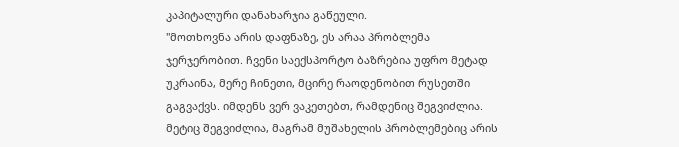კაპიტალური დანახარჯია გაწეული.
"მოთხოვნა არის დაფნაზე, ეს არაა პრობლემა ჯერჯერობით. ჩვენი საექსპორტო ბაზრებია უფრო მეტად უკრაინა, მერე ჩინეთი, მცირე რაოდენობით რუსეთში გაგვაქვს. იმდენს ვერ ვაკეთებთ, რამდენიც შეგვიძლია. მეტიც შეგვიძლია, მაგრამ მუშახელის პრობლემებიც არის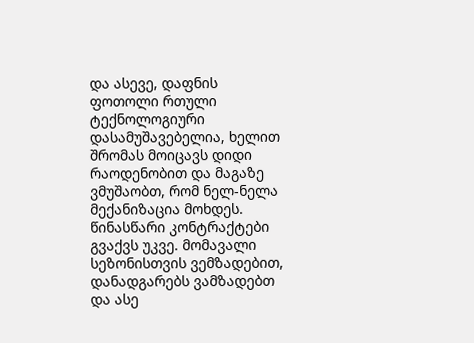და ასევე, დაფნის ფოთოლი რთული ტექნოლოგიური დასამუშავებელია, ხელით შრომას მოიცავს დიდი რაოდენობით და მაგაზე ვმუშაობთ, რომ ნელ-ნელა მექანიზაცია მოხდეს.
წინასწარი კონტრაქტები გვაქვს უკვე. მომავალი სეზონისთვის ვემზადებით, დანადგარებს ვამზადებთ და ასე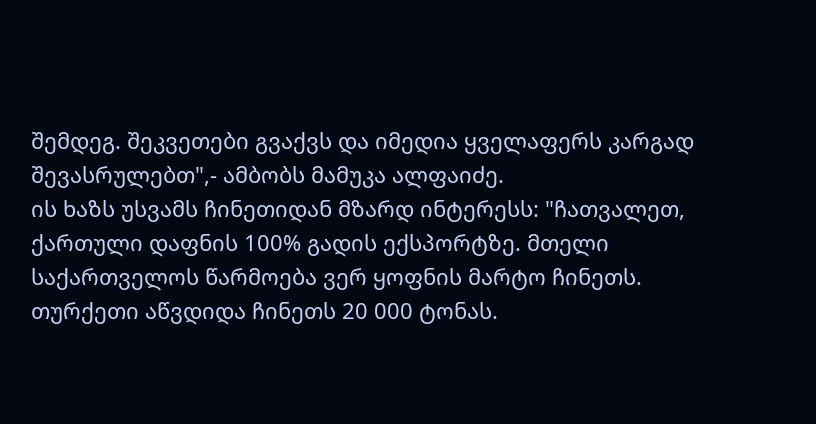შემდეგ. შეკვეთები გვაქვს და იმედია ყველაფერს კარგად შევასრულებთ",- ამბობს მამუკა ალფაიძე.
ის ხაზს უსვამს ჩინეთიდან მზარდ ინტერესს: "ჩათვალეთ, ქართული დაფნის 100% გადის ექსპორტზე. მთელი საქართველოს წარმოება ვერ ყოფნის მარტო ჩინეთს. თურქეთი აწვდიდა ჩინეთს 20 000 ტონას.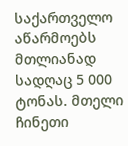საქართველო აწარმოებს მთლიანად სადღაც 5 000 ტონას. მთელი ჩინეთი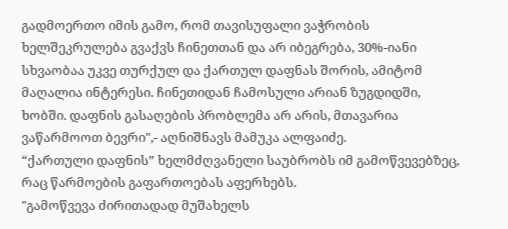გადმოერთო იმის გამო, რომ თავისუფალი ვაჭრობის ხელშეკრულება გვაქვს ჩინეთთან და არ იბეგრება, 30%-იანი სხვაობაა უკვე თურქულ და ქართულ დაფნას შორის, ამიტომ მაღალია ინტერესი. ჩინეთიდან ჩამოსული არიან ზუგდიდში, ხობში. დაფნის გასაღების პრობლემა არ არის, მთავარია ვაწარმოოთ ბევრი",- აღნიშნავს მამუკა ალფაიძე.
“ქართული დაფნის” ხელმძღვანელი საუბრობს იმ გამოწვევებზეც, რაც წარმოების გაფართოებას აფერხებს.
"გამოწვევა ძირითადად მუშახელს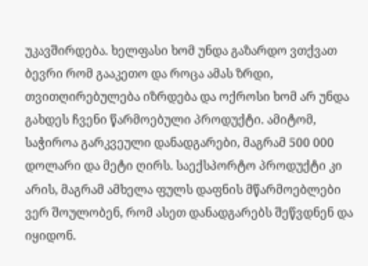უკავშირდება. ხელფასი ხომ უნდა გაზარდო ვთქვათ ბევრი რომ გააკეთო და როცა ამას ზრდი, თვითღირებულება იზრდება და ოქროსი ხომ არ უნდა გახდეს ჩვენი წარმოებული პროდუქტი. ამიტომ, საჭიროა გარკვეული დანადგარები, მაგრამ 500 000 დოლარი და მეტი ღირს. საექსპორტო პროდუქტი კი არის, მაგრამ ამხელა ფულს დაფნის მწარმოებლები ვერ შოულობენ, რომ ასეთ დანადგარებს შეწვდნენ და იყიდონ.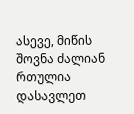ასევე, მიწის შოვნა ძალიან რთულია დასავლეთ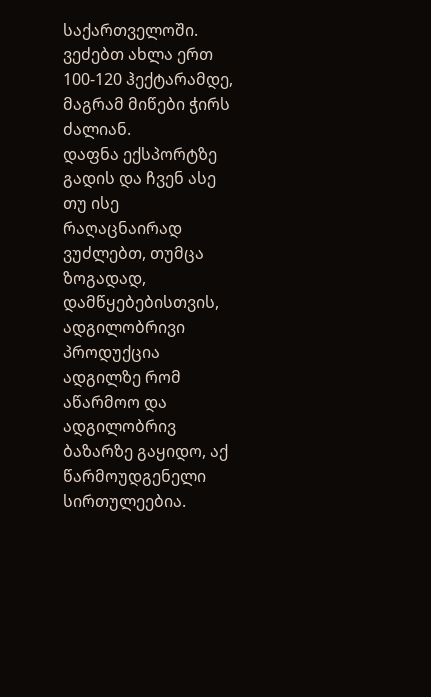საქართველოში. ვეძებთ ახლა ერთ 100-120 ჰექტარამდე, მაგრამ მიწები ჭირს ძალიან.
დაფნა ექსპორტზე გადის და ჩვენ ასე თუ ისე რაღაცნაირად ვუძლებთ, თუმცა ზოგადად, დამწყებებისთვის, ადგილობრივი პროდუქცია ადგილზე რომ აწარმოო და ადგილობრივ ბაზარზე გაყიდო, აქ წარმოუდგენელი სირთულეებია.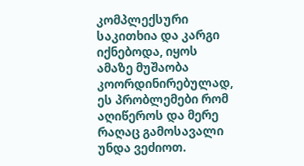კომპლექსური საკითხია და კარგი იქნებოდა, იყოს ამაზე მუშაობა კოორდინირებულად, ეს პრობლემები რომ აღიწეროს და მერე რაღაც გამოსავალი უნდა ვეძიოთ.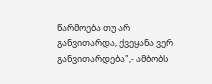წარმოება თუ არ განვითარდა, ქვეყანა ვერ განვითარდება",- ამბობს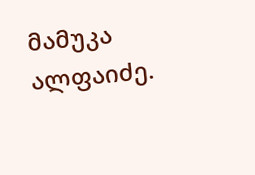მამუკა ალფაიძე.